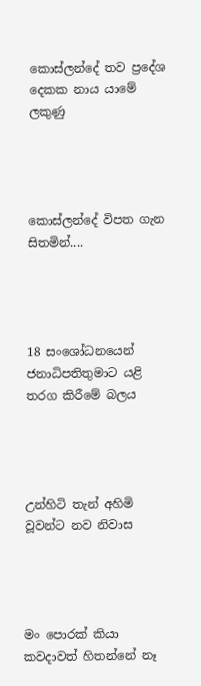කොස්ලන්දේ තව ප්‍රදේශ දෙකක නාය යාමේ ලකුණු




කොස්ලන්දේ විපත ගැන සිතමින්....




18 සංශෝධනයෙන් ජනාධිපතිතුමාට යළි තරග කිරීමේ බලය




උන්හිටි තැන් අහිමි වූවන්ට නව නිවාස




මං පොරක් කියා කවදාවත් හිතන්නේ නෑ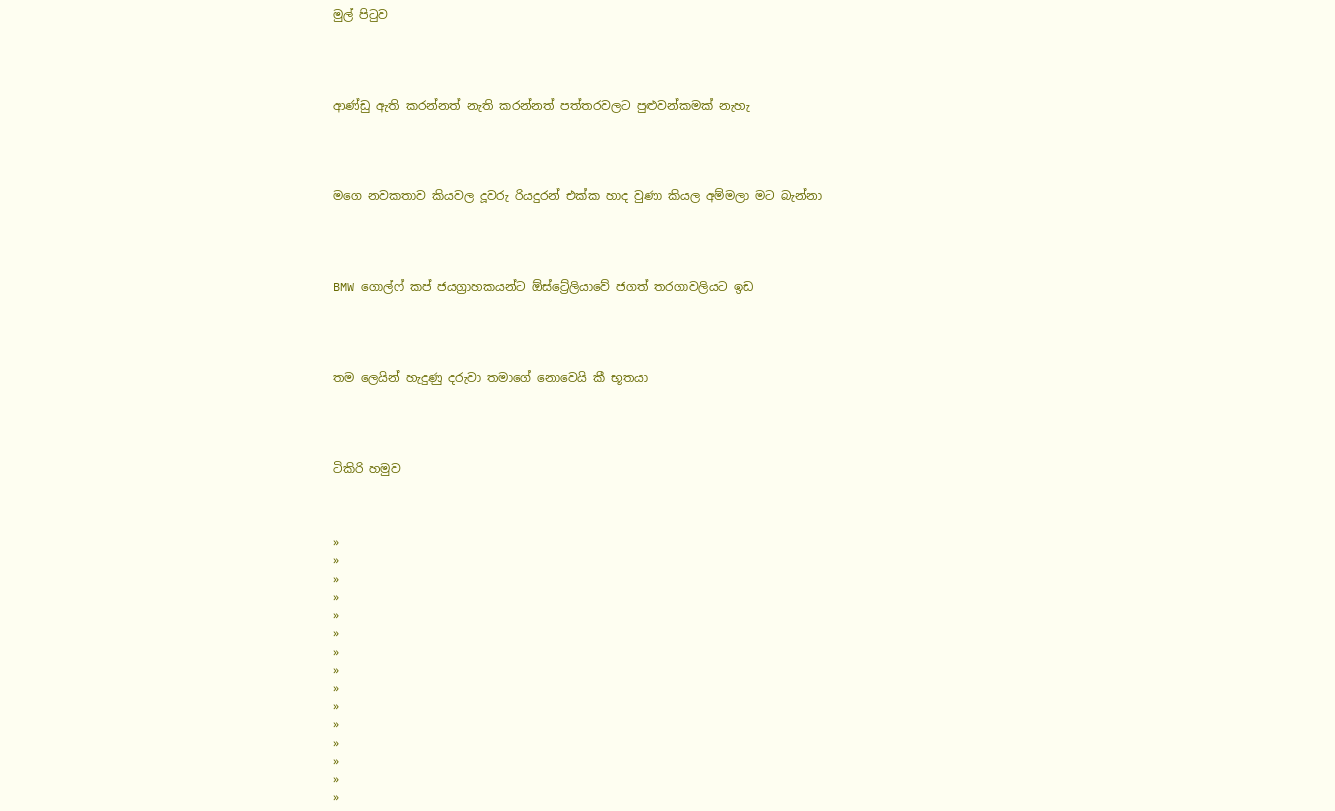මුල් පිටුව




ආණ්ඩු ඇති කරන්නත් නැති කරන්නත් පත්තරවලට පුළුවන්කමක් නැහැ




ම‍ගෙ නවකතාව කියවල දූවරු රියදුරන් එක්ක හාද වුණා කියල අම්මලා මට බැන්නා




BMW ගොල්ෆ් කප් ජයග්‍රාහකයන්ට ඕස්ට්‍රේලියාවේ ජගත් තරගාවලියට ඉඩ




තම ලෙයින් හැදුණු දරුවා තමාගේ නොවෙයි කී භූතයා




ටිකිරි හමුව



»
»
»
»
»
»
»
»
»
»
»
»
»
»
»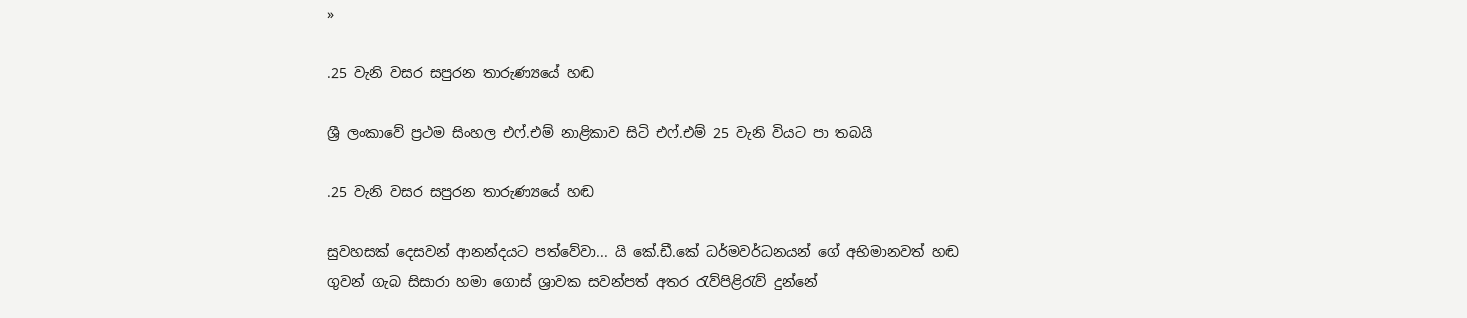»

.25 වැනි වසර සපුරන තාරුණ්‍යයේ හඬ

ශ්‍රී ලංකාවේ ප්‍රථම සිංහල එෆ්.එම් නාළිකාව සිටි එෆ්.එම් 25 වැනි වියට පා තබයි

.25 වැනි වසර සපුරන තාරුණ්‍යයේ හඬ

සුවහසක් දෙසවන් ආනන්දයට පත්වේවා... යි කේ.ඩී.කේ ධර්මවර්ධනයන් ගේ අභිමානවත් හඬ ගුවන් ගැබ සිසාරා හමා ගොස් ශ්‍රාවක සවන්පත් අතර රැව්පිළිරැව් දුන්නේ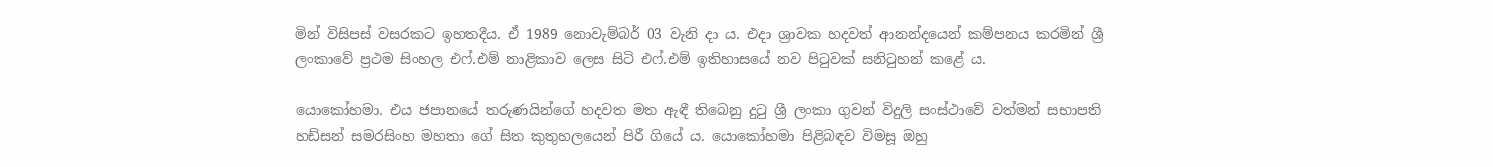මින් විසිපස් වසරකට ඉහතදීය. ඒ 1989 නොවැම්බර් 03 වැනි දා ය. එදා ශ්‍රාවක හදවත් ආනන්දයෙන් කම්පනය කරමින් ශ්‍රී ලංකාවේ ප්‍රථම සිංහල එෆ්.එම් නාළිකාව ලෙස සිටි එෆ්.එම් ඉතිහාසයේ නව පිටුවක් සනිටුහන් කළේ ය.

යොකෝහමා. එය ජපානයේ තරුණයින්ගේ හදවත මත ඇඳී තිබෙනු දුටු ශ්‍රී ලංකා ගුවන් විදුලි සංස්ථාවේ වත්මන් සභාපති හඩ්සන් සමරසිංහ මහතා ගේ සිත කුතුහලයෙන් පිරී ගියේ ය. යොකෝහමා පිළිබඳව විමසූ ඔහු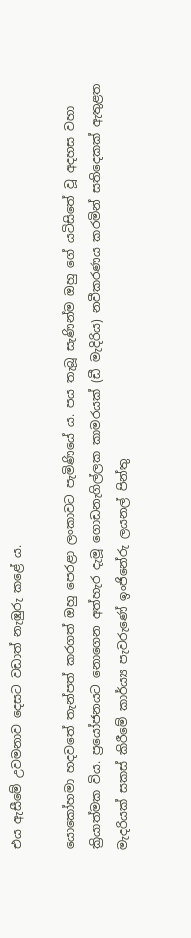එය ඇසීමේ උවමනාව දෙසට වඩාත් නැඹුරු කළේ ය.

යොකෝහමා හදවතේ තැන්පත් කරගත් ඔහු පෙරළා ලංකාවට පැමිණියේ ය. පය තැබූ සැණින්ම ඔහු ගේ යටිසිතේ වූ අදහස වහා ක්‍රියාත්මක විය. ප්‍රයෝජනයට නොගෙන අත්හැර දැමූ ගොඩනැගිල්ලක කාමරයක් (ඩී මැදිරිය) නවීකරණය කරමින් සතිදෙකක් ඇතුළත මැදරියක් සකස් කිරීමේ කාර්ය්‍ය පැවරුණේ ඉංජිනේරු ලයනල් පින්තු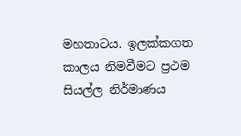මහතාටය. ඉලක්කගත කාලය නිමවීමට ප්‍රථම සියල්ල නිර්මාණය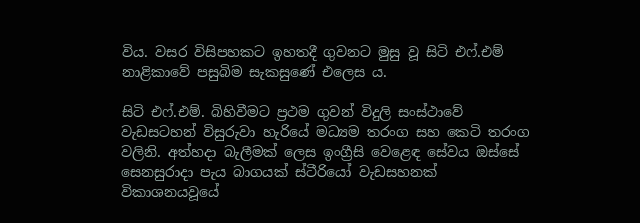විය. වසර විසිපහකට ඉහතදී ගුවනට මුසු වූ සිටි එෆ්.එම් නාළිකාවේ පසුබිම සැකසුණේ එලෙස ය.

සිටි එෆ්.එම්. බිහිවීමට ප්‍රථම ගුවන් විදුලි සංස්ථාවේ වැඩසටහන් විසුරුවා හැරියේ මධ්‍යම තරංග සහ කෙටි තරංග වලිනි. අත්හදා බැලීමක් ලෙස ඉංග්‍රීසි වෙළෙඳ සේවය ඔස්සේ සෙනසුරාදා පැය බාගයක් ස්ටීරියෝ වැඩසහනක් විකාශනයවූයේ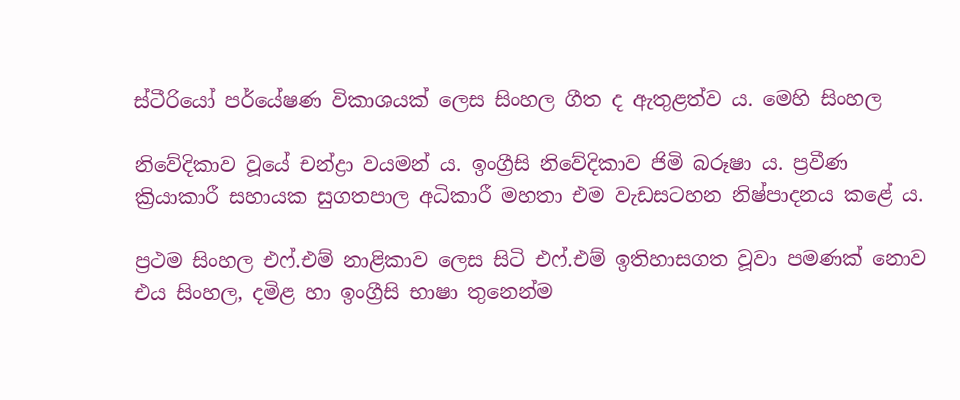ස්ටීරියෝ පර්යේෂණ විකාශයක් ලෙස සිංහල ගීත ද ඇතුළත්ව ය. මෙහි සිංහල

නිවේදිකාව වූයේ චන්ද්‍රා වයමන් ය. ඉංග්‍රීසි නිවේදිකාව ජිමි බරූෂා ය. ප්‍රවීණ ක්‍රියාකාරී සහායක සුගතපාල අධිකාරී මහතා එම වැඩසටහන නිෂ්පාදනය කළේ ය.

ප්‍රථම සිංහල එෆ්.එම් නාළිකාව ලෙස සිටි එෆ්.එම් ඉතිහාසගත වූවා පමණක් නොව එය සිංහල, දමිළ හා ඉංග්‍රීසි භාෂා තුනෙන්ම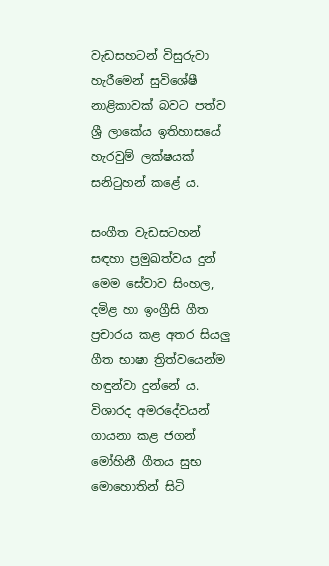වැඩසහටන් විසුරුවා හැරීමෙන් සුවිශේෂී නාළිකාවක් බවට පත්ව ශ්‍රී ලාකේය ඉතිහාසයේ හැරවුම් ලක්ෂයක් සනිටුහන් කළේ ය.

සංගීත වැඩසටහන් සඳහා ප්‍රමුඛත්වය දුන් මෙම සේවාව සිංහල, දමිළ හා ඉංග්‍රීසි ගීත ප්‍රචාරය කළ අතර සියලු ගීත භාෂා ත්‍රිත්වයෙන්ම හ‍ඳුන්වා දුන්නේ ය. විශාරද අමරදේවයන් ගායනා කළ ජගන් මෝහිනී ගීතය සුභ මොහොතින් සිටි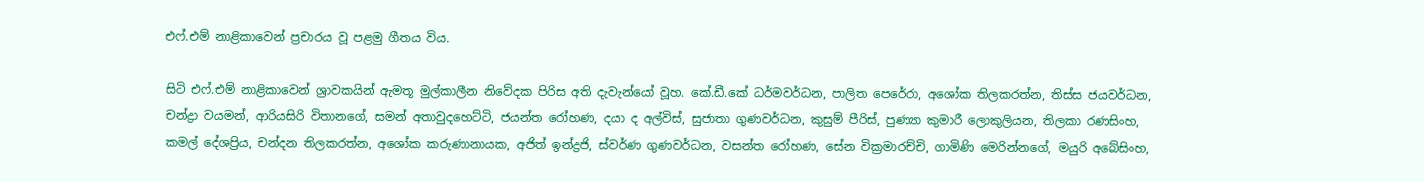එෆ්.එම් නාළිකාවෙන් ප්‍රචාරය වූ පළමු ගීතය විය.

සිටි එෆ්.එම් නාළිකාවෙන් ශ්‍රාවකයින් ඇමතූ මුල්කාලීන නිවේදක පිරිස අති දැවැන්යෝ වූහ. කේ.ඩී.කේ ධර්මවර්ධන, පාලිත පෙරේරා, අශෝක තිලකරත්න, තිස්ස ජයවර්ධන, චන්ද්‍රා වයමන්, ආරියසිරි විතානගේ, සමන් අතාවුදහෙට්ටි, ජයන්ත රෝහණ, දයා ද අල්විස්, සුජාතා ගුණවර්ධන, කුසුම් පීරිස්, පුණ්‍යා කුමාරී ලොකුලියන, තිලකා රණසිංහ, කමල් දේශප්‍රිය, චන්දන තිලකරත්න, අශෝක කරුණානායක, අජිත් ඉන්ද්‍රජි, ස්වර්ණ ගුණවර්ධන, වසන්ත රෝහණ, සේන වික්‍රමාරච්චි, ගාමිණි මෙරින්නගේ, මයුරි අබේසිංහ,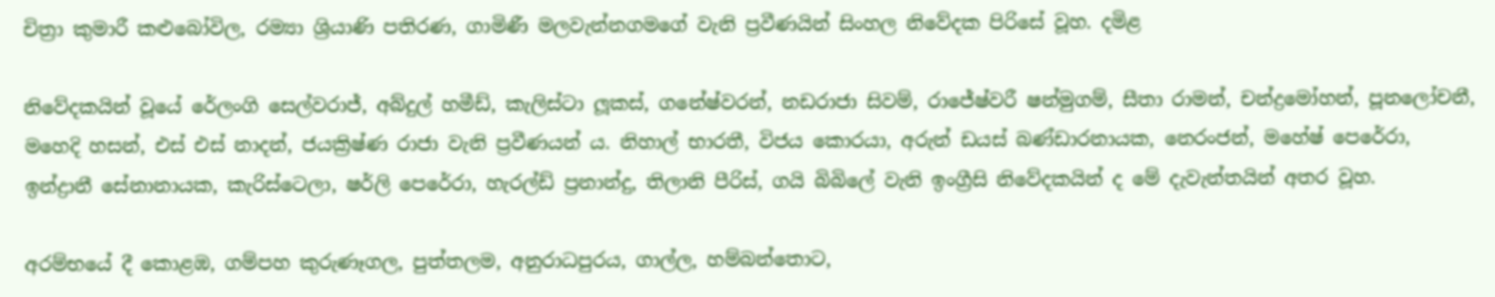චිත්‍රා කුමාරී කළුබෝවිල, රම්‍යා ශ්‍රියාණි පතිරණ, ගාමිණී මලවැන්නගමගේ වැනි ප්‍රවීණයින් සිංහල නිවේදක පිරිසේ වූහ. දමිළ

නිවේදකයින් වූයේ රේලංගි සෙල්වරාජ්, අබ්දුල් හමීඩ්, කැලිස්ටා ලූකස්, ගනේෂ්වරන්, නඩරාජා සිවම්, රාජේෂ්වරී ෂන්මුගම්, සීතා රාමන්, චන්ද්‍රමෝහන්, පූනලෝචනී, මහෙදි හසන්, එස් එස් නාදන්, ජයක්‍රිෂ්ණ රාජා වැනි ප්‍රවීණයන් ය. නිහාල් භාරතී, විජය කොරයා, අරුන් ඩයස් බණ්ඩාරනායක, නෙරංජන්, මහේෂ් පෙරේරා, ඉන්ද්‍රානී සේනානායක, කැරිස්ටෙලා, ෂර්ලි පෙරේරා, හැරල්ඩ් ප්‍රනාන්දු, තිලානි පීරිස්, ගයි බිබිලේ වැනි ඉංග්‍රීසි නිවේදකයින් ද මේ දැවැන්තයින් අතර වූහ.

අරම්භයේ දී කොළඹ, ගම්පහ කුරුණෑගල, පුත්තලම, අනුරාධපුරය, ගාල්ල, හම්බන්තොට,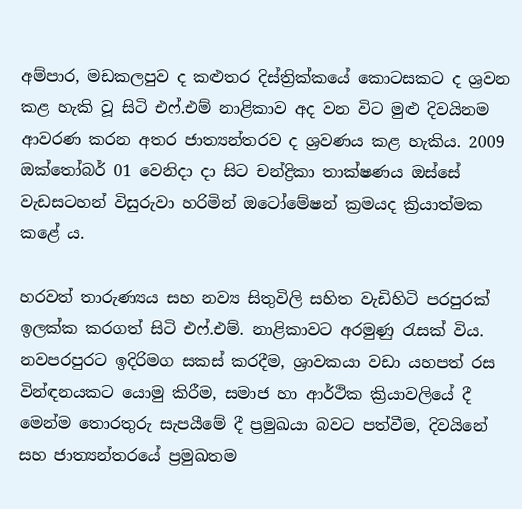අම්පාර, මඩකලපුව ද කළුතර දිස්ත්‍රික්කයේ කොටසකට ද ශ්‍රවන කළ හැකි වූ සිටි එෆ්.එම් නාළිකාව අද වන විට මුළු දිවයිනම ආවරණ කරන අතර ජාත්‍යන්තරව ද ශ්‍රවණය කළ හැකිය. 2009 ඔක්තෝබර් 01 වෙනිදා දා සිට චන්ද්‍රිකා තාක්ෂණය ඔස්සේ වැඩසටහන් විසුරුවා හරිමින් ඔටෝමේෂන් ක්‍රමයද ක්‍රියාත්මක කළේ ය.

හරවත් තාරුණ්‍යය සහ නව්‍ය සිතුවිලි සහිත වැඩිහිටි පරපුරක් ඉලක්ක කරගත් සිටි එෆ්.එම්. නාළිකාවට අරමුණු රැසක් විය. නවපරපුරට ඉදිරිමග සකස් කරදීම, ශ්‍රාවකයා වඩා යහපත් රස වින්ඳනයකට යොමු කිරීම, සමාජ හා ආර්ථික ක්‍රියාවලියේ දී මෙන්ම තොරතුරු සැපයීමේ දී ප්‍රමුඛයා බවට පත්වීම, දිවයිනේ සහ ජාත්‍යන්තරයේ ප්‍රමුඛතම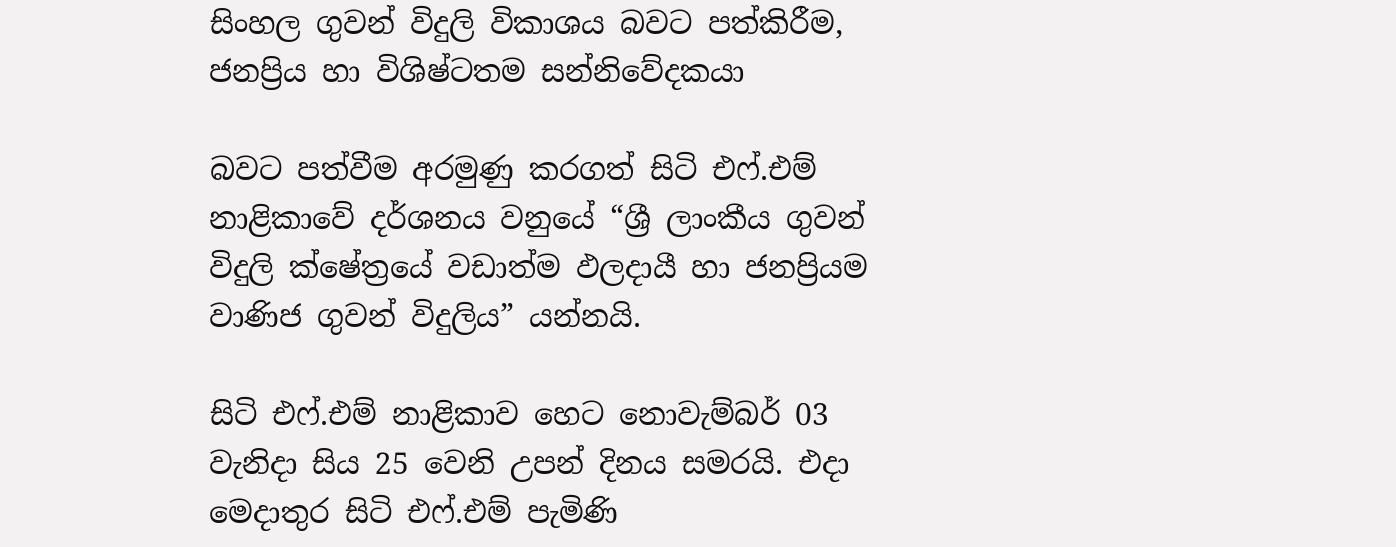සිංහල ගුවන් විදුලි විකාශය බවට පත්කිරීම, ජනප්‍රිය හා විශිෂ්ටතම සන්නිවේදකයා

බවට පත්වීම අරමුණු කරගත් සිටි එෆ්.එම් නාළිකාවේ දර්ශනය වනුයේ “ශ්‍රී ලාංකීය ගුවන් විදුලි ක්ෂේත්‍රයේ වඩාත්ම ඵලදායී හා ජනප්‍රියම වාණිජ ගුවන් විදුලිය” යන්නයි.

සිටි එෆ්.එම් නාළිකාව හෙට නොවැම්බර් 03 වැනිදා සිය 25 වෙනි උපන් දිනය සමරයි. එදා මෙදාතුර සිටි එෆ්.එම් පැමිණි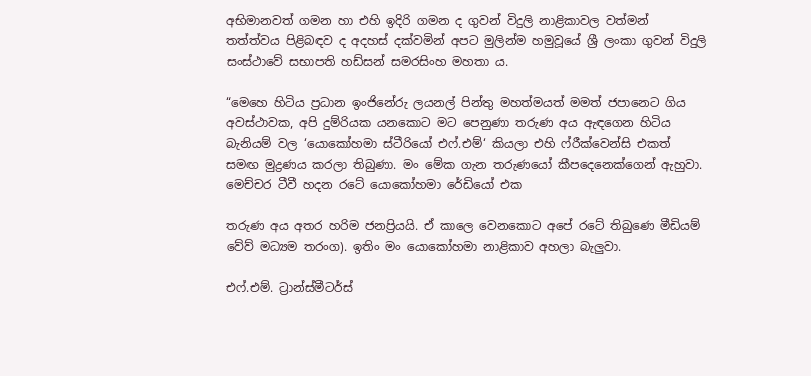අභිමානවත් ගමන හා එහි ඉදිරි ගමන ද ගුවන් විදුලි නාළිකාවල වත්මන් තත්ත්වය පිළිබඳව ද අදහස් දක්වමින් අපට මුලින්ම හමුවූයේ ශ්‍රී ලංකා ගුවන් විදුලි සංස්ථාවේ සභාපති හඩ්සන් සමරසිංහ මහතා ය.

“මෙහෙ හිටිය ප්‍රධාන ඉංජිනේරු ලයනල් පින්තු මහත්මයත් මමත් ජපානෙට ගිය අවස්ථාවක, අපි දුම්රියක යනකොට මට පෙනුණා තරුණ අය ඇඳගෙන හිටිය බැනියම් වල ‘යොකෝහමා ස්ටීරියෝ එෆ්.එම්‘ කියලා එහි ෆ්රීක්වෙන්සි එකත් සමඟ මුද්‍රණය කරලා තිබුණා. මං මේක ගැන තරුණයෝ කීපදෙනෙක්ගෙන් ඇහුවා. මෙච්චර ටීවී හදන රටේ යොකෝහමා රේඩියෝ එක

තරුණ අය අතර හරිම ජනප්‍රියයි. ඒ කාලෙ වෙනකොට අපේ රටේ තිබුණෙ මීඩියම් වේව් මධ්‍යම තරංග). ඉතිං මං ‍යොකෝහමා නාළිකාව අහලා බැලුවා.

එෆ්.එම්. ට්‍රාන්ස්මීටර්ස්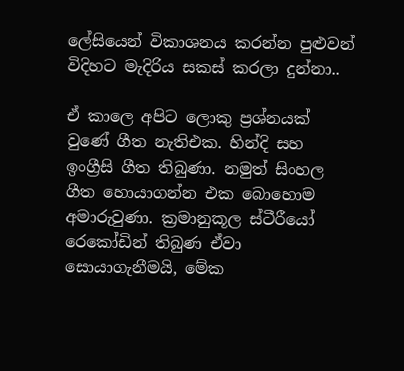ලේසියෙන් විකාශනය කරන්න පුළුවන් විදිහට මැදිරිය සකස් කරලා දුන්නා..

ඒ කාලෙ අපිට ලොකු ප්‍රශ්නයක් වුණේ ගීත නැතිඑක. හින්දි සහ ඉංග්‍රීසි ගීත තිබුණා. නමුත් සිංහල ගීත හොයාගන්න එක බොහොම අමාරුවුණා. ක්‍රමානුකූල ස්ටීරීයෝ රෙකෝඩින් තිබුණ ඒවා සොයාගැනීමයි, මේක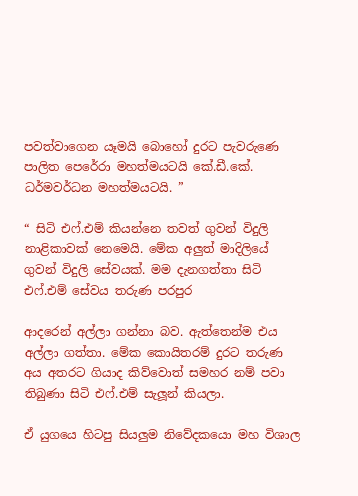පවත්වාගෙන යෑමයි බොහෝ දුරට පැවරු‍ණෙ පාලිත පෙරේරා මහත්මයටයි කේ.ඩී.කේ. ධර්මවර්ධන මහත්මයටයි. ”

“ සිටි එෆ්.එම් කියන්නෙ තවත් ගුවන් විදුලි නාළිකාවක් නෙමෙයි. මේක අලුත් මාදිලියේ ගුවන් විදුලි සේවයක්. මම දැනගත්තා සිටි එෆ්.එම් සේවය තරුණ පරපුර

ආදරෙන් අල්ලා ගන්නා බව. ඇත්තෙන්ම එය අල්ලා ගත්තා. මේක කොයිතරම් දුරට තරුණ අය අතරට ගියාද කිව්වොත් සමහර නම් පවා තිබුණා සිටි එෆ්.එම් සැලූන් කියලා.

ඒ යුගයෙ හිටපු සියලුම නිවේදකයො මහ විශාල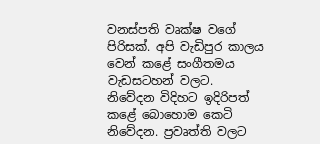වනස්පති වෘක්ෂ වගේ පිරිසක්. අපි වැඩිපුර කාලය වෙන් කළේ සංගීතමය වැඩසටහන් වලට. නිවේදන විදිහට ඉදිරිපත් කළේ බොහොම කෙටි නිවේදන. ප්‍රවෘත්ති වලට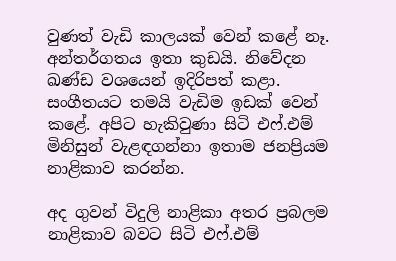වුණත් වැඩි කාලයක් වෙන් කළේ නෑ. අන්තර්ගතය ඉතා කුඩයි. නිවේදන ඛණ්ඩ වශයෙන් ඉදිරිපත් කළා. සංගීතයට තමයි වැඩිම ඉඩක් වෙන් කළේ. අපිට හැකිවුණා සිටි එෆ්.එම් මිනිසුන් වැළඳගන්නා ඉතාම ජනප්‍රියම නාළිකාව කරන්න.

අද ගුවන් විදුලි නාළිකා අතර ප්‍රබලම නාළිකාව බවට සිටි එෆ්.එම්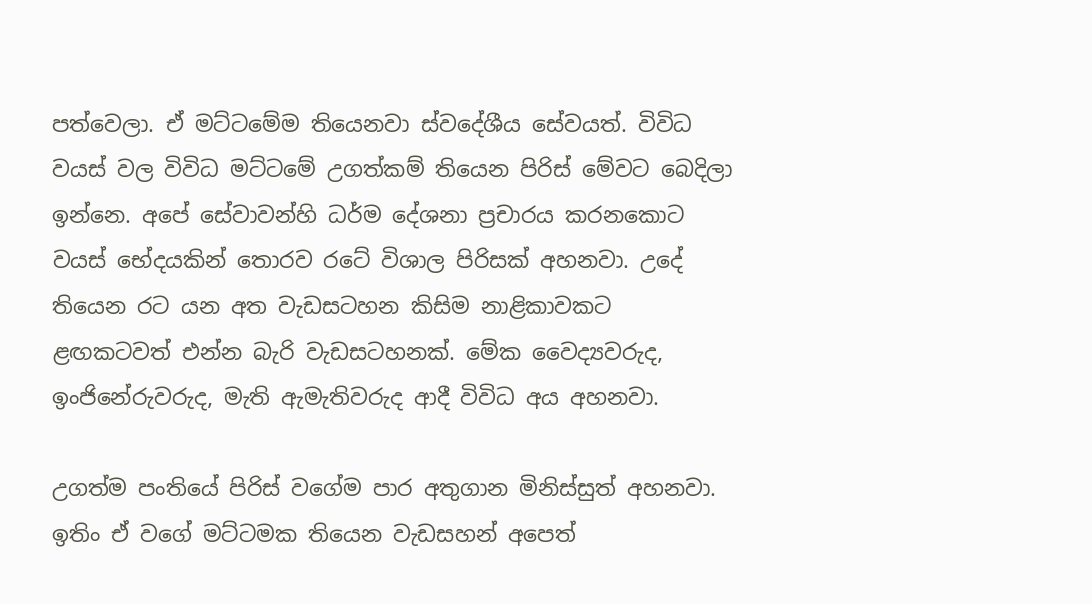පත්වෙලා. ඒ මට්ටමේම තියෙනවා ස්වදේශීය සේවයත්. විවිධ වයස් වල විවිධ මට්ටමේ උගත්කම් තියෙන පිරිස් මේවට බෙදිලා ඉන්නෙ. අපේ සේවාවන්හි ධර්ම දේශනා ප්‍රචාරය කරනකොට වයස් භේදයකින් තොරව රටේ විශාල පිරිසක් අහනවා. උදේ තියෙන රට යන අත වැඩසටහන කිසිම නාළිකාවකට ළඟකටවත් එන්න බැරි වැඩසටහනක්. මේක වෛද්‍යවරුද, ඉංජිනේරුවරුද, මැති ඇමැතිවරුද ආදී විවිධ අය අහනවා.

උගත්ම පංතියේ පිරිස් වගේම පාර අතුගාන මිනිස්සුත් අහනවා. ඉතිං ඒ වගේ මට්ටමක තියෙන වැඩසහන් අපෙත්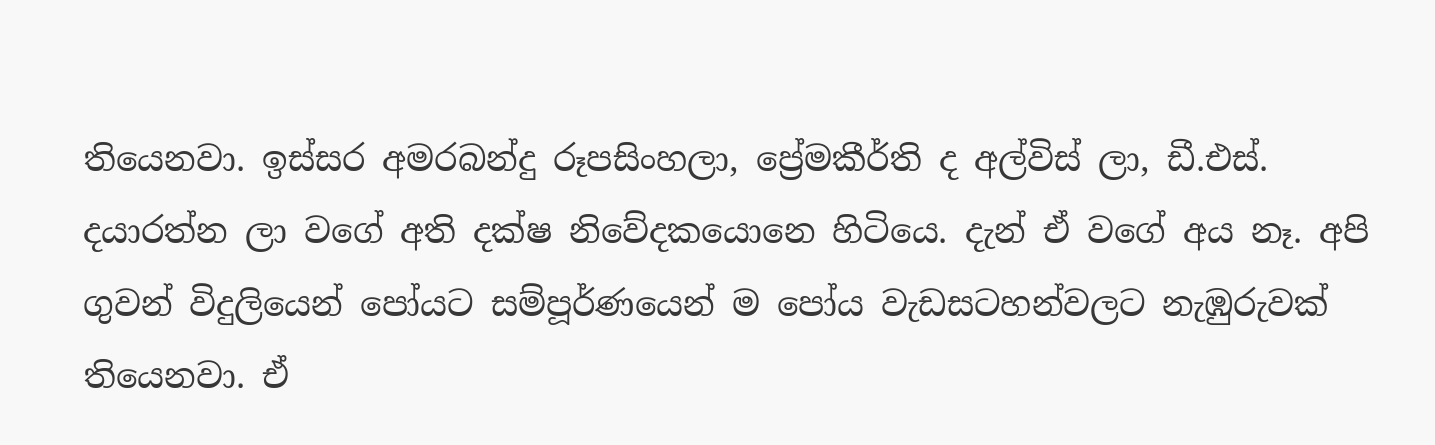තියෙනවා. ඉස්සර අමරබන්දු රූපසිංහලා, ප්‍රේමකීර්ති ද අල්විස් ලා, ඩී.එස්. දයාරත්න ලා වගේ අති දක්ෂ නිවේදකයොනෙ හිටියෙ. දැන් ඒ වගේ අය නෑ. අපි ගුවන් විදුලියෙන් පෝයට සම්පූර්ණයෙන් ම පෝය වැඩසටහන්වලට නැඹුරුවක් තියෙනවා. ඒ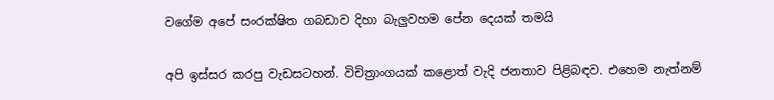වගේම අපේ සංරක්ෂිත ගබඩාව දිහා බැලුවහම පේන දෙයක් තමයි

අපි ඉස්සර කරපු වැඩසටහන්. විචිත්‍රාංගයක් කළොත් වැදි ජනතාව පිළිබඳව. එහෙම නැත්නම්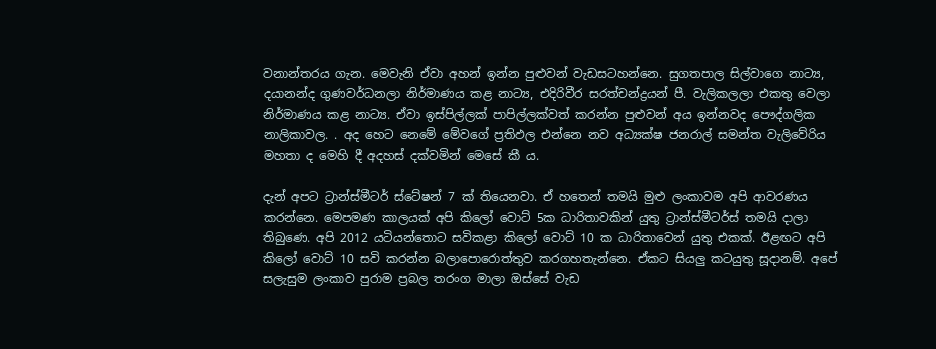වනාන්තරය ගැන. මෙවැනි ඒවා අහන් ඉන්න පුළුවන් වැඩසටහන්නෙ. සුගතපාල සිල්වාගෙ නාට්‍ය, දයානන්ද ගුණවර්ධනලා නිර්මාණය කළ නාට්‍ය, එදිරිවීර සරත්චන්ද්‍රයන් පී. වැලිකලලා එකතු වෙලා නිර්මාණය කළ නාට්‍ය. ඒවා ඉස්පිල්ලක් පාපිල්ලක්වත් කරන්න පුළුවන් අය ඉන්නවද පෞද්ගලික නාලිකාවල. . අද හෙට නෙමේ මේවගේ ප්‍රතිඵල එන්නෙ නව අධ්‍යක්ෂ ජනරාල් සමන්ත වැලිවේරිය මහතා ද මෙහි දී අදහස් දක්වමින් මෙසේ කී ය.

දැන් අපට ට්‍රාන්ස්මීටර් ස්ටේෂන් 7 ක් තියෙනවා. ඒ හතෙන් තමයි මුළු ලංකාවම අපි ආවරණය කරන්නෙ. මෙපමණ කාලයක් අපි කිලෝ වොට් 5ක ධාරිතාවකින් යුතු ට්‍රාන්ස්මීටර්ස් තමයි දාලා තිබුණෙ. අපි 2012 යටියන්තොට සවිකළා කිලෝ වොට් 10 ක ධාරිතාවෙන් යුතු එකක්. ඊළඟට අපි කිලෝ වොට් 10 සවි කරන්න බලාපොරොත්තුව කරගහතැන්නෙ. ඒකට සියලු කටයුතු සූදානම්. අපේ සලැසුම ලංකාව පුරාම ප්‍රබල තරංග මාලා ඔස්සේ වැඩ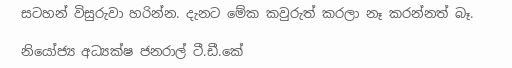සටහන් විසුරුවා හරින්න‍. දැනට මේක කවුරුත් කරලා නෑ කරන්නත් බෑ.

නියෝජ්‍ය අධ්‍යක්ෂ ජනරාල් ටී.ඩී.කේ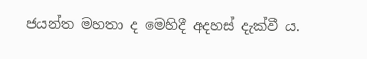ජයන්ත මහතා ද මෙහිදී අදහස් දැක්වී ය.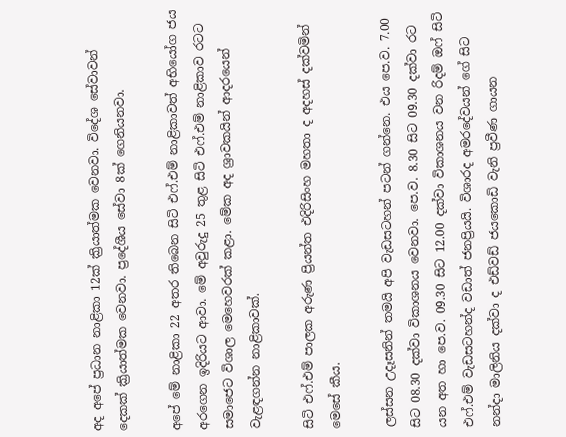අද අපේ ප්‍රධාන නාළිකා 12ක් ක්‍රියාත්මක වෙනවා. විදේශ සේවාවන් දෙකක් ක්‍රියාත්මක වෙනවා. ප්‍රදේශීය සේවා 8ක් ගෙනියනවා.

අපේ මේ නාළිකා 22 අතර තිබෙන සිටි එෆ්.එම් නාළිකාවත් අභියෝග ජය අරගෙන ඉදිරියට ආවා. මේ අවුරුදු 25 තුළ සිටි එෆ්.එම් නාළිකාව රටට සමාජෙට විශාල මෙහෙවරක් කළා. මේක අද ශ්‍රාවකයින් ආදරයෙන් වැළඳගන්න නාළිකාවක්.

සිටි එෆ්.එම් පාලක අරුණ ප්‍රියන්ත එදිරිසිංහ මහතා ද අදහස් දක්වමින් මෙසේ කීය.

ලස්සන උදෑසනින් තමයි අපි වැඩසටහන් පටන් ගන්නෙ. එය පෙ.ව. 7.00 සිට 08.30 දක්වා විකාශනය වෙනවා. පෙ.ව. 8.30 සිට 09.30 දක්වා රට යන අත හා පෙ.ව. 09.30 සිට 12.00 දක්වා විකාශනය වන රිදම් ඔෆ් සිටි එෆ්.එම් වැඩසටහන්ද වඩාත් ජනප්‍රියයි. විශාරද අමරදේවයන් ගේ සිට නන්දා මාලිනිය දක්වා ද එඩ්වඩ් ජයකොඩි වැනි ප්‍රවීණ ගායන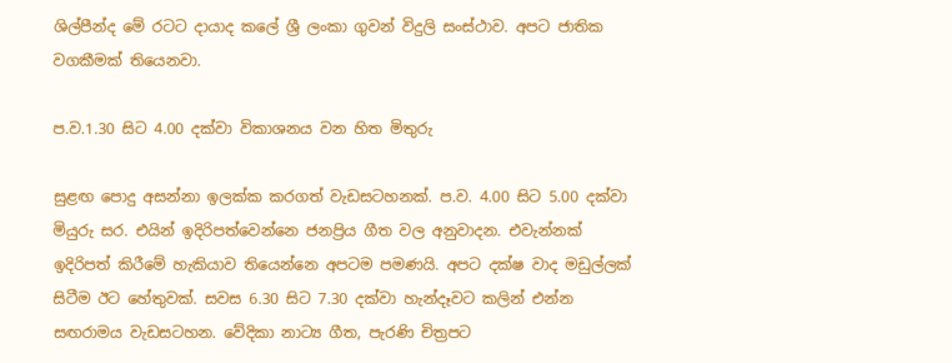ශිල්පීන්ද මේ රටට දායාද කලේ ශ්‍රී ලංකා ගුවන් විදුලි සංස්ථාව. අපට ජාතික වගකීමක් තියෙනවා.

ප.ව.1.30 සිට 4.00 දක්වා විකාශනය වන හිත මිතුරු

සුළඟ පොදු අසන්නා ඉලක්ක කරගත් වැඩසටහනක්. ප.ව. 4.00 සිට 5.00 දක්වා මියුරු සර. එයින් ඉදිරිපත්වෙන්නෙ ජනප්‍රිය ගීත වල අනුවාදන. එවැන්නක් ඉදිරිපත් කිරීමේ හැකියාව තියෙන්නෙ අපටම පමණයි. අපට දක්ෂ වාද මඩුල්ලක් සිටීම ඊට හේතුවක්. සවස 6.30 සිට 7.30 දක්වා හැන්දෑවට කලින් එන්න සඟරාමය වැඩසටහන. වේදිකා නාට්‍ය ගීත, පැරණි චිත්‍රපට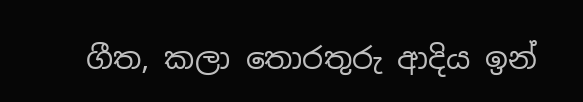ගීත, කලා තොරතුරු ආදිය ඉන්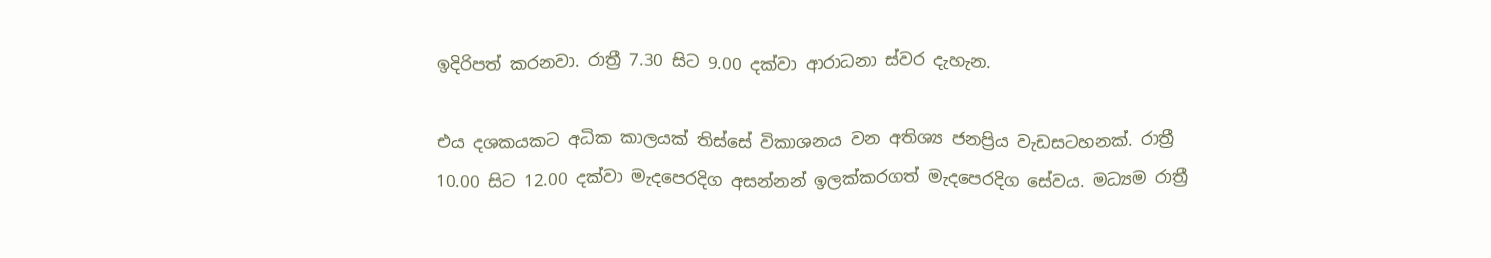ඉදිරිපත් කරනවා. රාත්‍රී 7.30 සිට 9.00 දක්වා ආරාධනා ස්වර දැහැන.

එය දශකයකට අධික කාලයක් තිස්සේ විකාශනය වන අතිශ්‍ය ජනප්‍රිය වැඩසටහනක්. රාත්‍රී 10.00 සිට 12.00 දක්වා මැදපෙරදිග අසන්නන් ඉලක්කරගත් මැදපෙරදිග සේවය. මධ්‍යම රාත්‍රී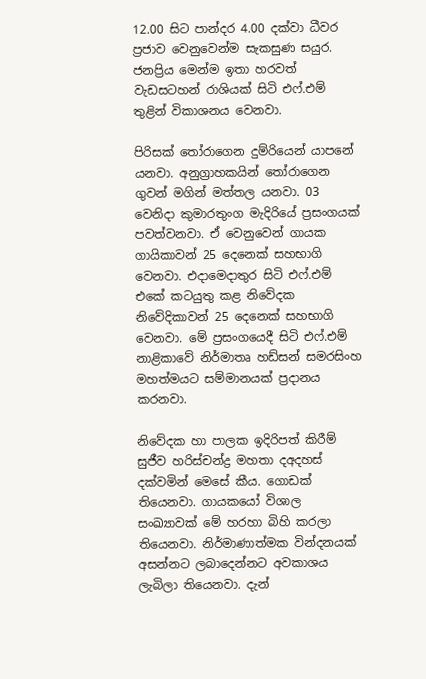12.00 සිට පාන්දර 4.00 දක්වා ධීවර ප්‍රජාව වෙනුවෙන්ම සැකසුණ සයුර. ජනප්‍රිය මෙන්ම ඉතා හරවත් වැඩසටහන් රාශියක් සිටි එෆ්.එම් තුළින් විකාශනය වෙනවා.

පිරිසක් තෝරාගෙන දුම්රියෙන් යාපනේ යනවා. අනුග්‍රාහකයින් තෝරාගෙන ගුවන් මගින් මත්තල යනවා. 03 වෙනිදා කුමාරතුංග මැදිරියේ ප්‍රසංගයක් පවත්වනවා. ඒ වෙනුවෙන් ගායක ගායිකාවන් 25 දෙනෙක් සහභාගි වෙනවා. එදාමෙදාතුර සිටි එෆ්.එම් එකේ කටයුතු කළ නිවේදක නිවේදිකාවන් 25 දෙනෙක් සහභාගි වෙනවා. මේ ප්‍රසංගයෙදී සිටි එෆ්.එම් නාළිකාවේ නිර්මාතෘ හඩ්සන් සමරසිංහ මහත්මයට සම්මානයක් ප්‍රදානය කරනවා.

නිවේදක හා පාලක ඉදිරිපත් කිරීම් සුජීව හරිස්චන්ද්‍ර මහතා දඅදහස් දක්වමින් මෙසේ කීය. ගොඩක් තියෙනවා. ගායකයෝ විශාල සංඛ්‍යාවක් මේ හරහා බිහි කරලා තියෙනවා. නිර්මාණාත්මක වින්දනයක් අසන්නට ලබාදෙන්නට අවකාශය ලැබිලා තියෙනවා. දැන්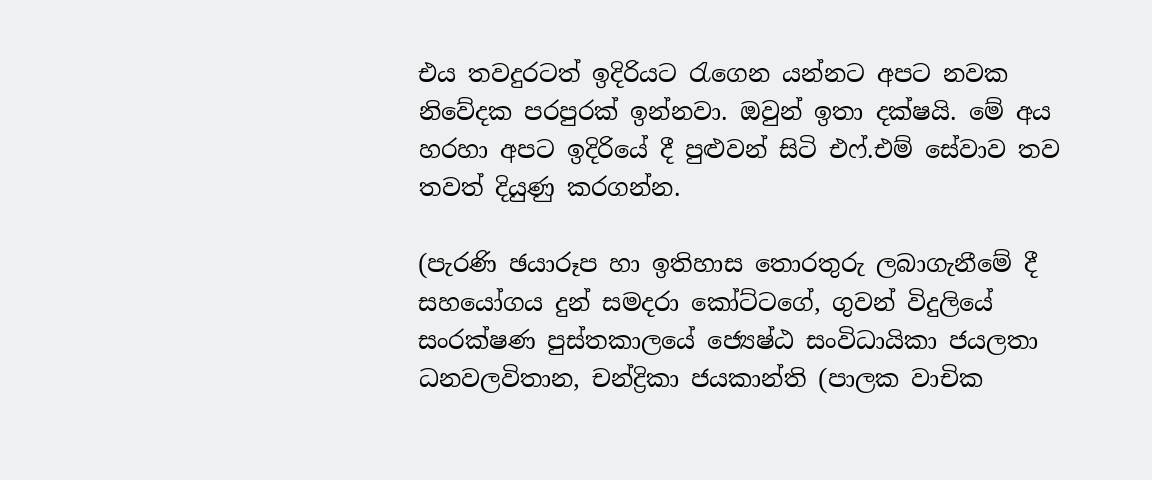එය තවදුරටත් ඉදිරියට රැගෙන යන්නට අපට නවක නිවේදක පරපුරක් ඉන්නවා. ඔවුන් ඉතා දක්ෂයි. මේ අය හරහා අපට ඉදිරියේ දී පුළුවන් සිටි එෆ්.එම් සේවාව තව තවත් දියුණු කරගන්න.

(පැරණි ඡයාරූප හා ඉතිහාස තොරතුරු ලබාගැනීමේ දී සහයෝගය දුන් සමදරා කෝට්ටගේ, ගුවන් විදුලියේ සංරක්ෂණ පුස්තකාලයේ ජ්‍යෙෂ්ඨ සංවිධායිකා ජයලතා ධනවලවිතාන, චන්ද්‍රිකා ජයකාන්ති (පාලක වාචික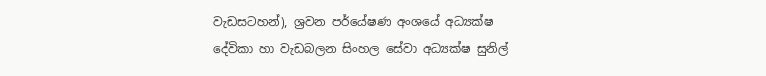වැඩසටහන්), ශ්‍රවන පර්යේෂණ අංශයේ අධ්‍යක්ෂ දේවිකා හා වැඩබලන සිංහල සේවා අධ්‍යක්ෂ සුනිල්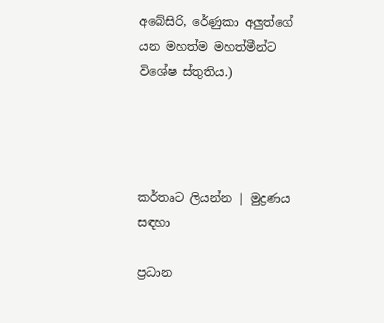අබේසිරි, රේණුකා අලුත්ගේ යන මහත්ම මහත්මීන්ට විශේෂ ස්තුතිය.)




කර්තෘට ලියන්න | මුද්‍රණය සඳහා

ප්‍රධාන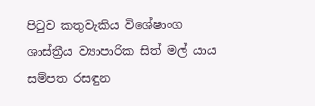පිටුව කතුවැකිය විශේෂාංග ශාස්ත්‍රීය ව්‍යාපාරික සිත් මල් යාය සම්පත රසඳුන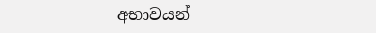අභාවයන්